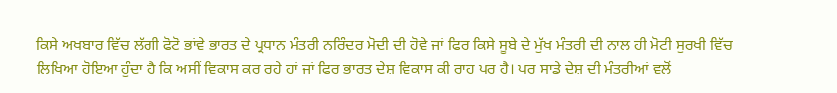ਕਿਸੇ ਅਖਬਾਰ ਵਿੱਚ ਲੱਗੀ ਫੋਟੋ ਭਾਂਵੇ ਭਾਰਤ ਦੇ ਪ੍ਰਧਾਨ ਮੰਤਰੀ ਨਰਿੰਦਰ ਮੋਦੀ ਦੀ ਹੋਵੇ ਜਾਂ ਫਿਰ ਕਿਸੇ ਸੂਬੇ ਦੇ ਮੁੱਖ ਮੰਤਰੀ ਦੀ ਨਾਲ ਹੀ ਮੋਟੀ ਸੁਰਖੀ ਵਿੱਚ ਲਿਖਿਆ ਹੋਇਆ ਹੁੰਦਾ ਹੈ ਕਿ ਅਸੀਂ ਵਿਕਾਸ ਕਰ ਰਹੇ ਹਾਂ ਜਾਂ ਫਿਰ ਭਾਰਤ ਦੇਸ਼ ਵਿਕਾਸ ਕੀ ਰਾਹ ਪਰ ਹੈ। ਪਰ ਸਾਡੇ ਦੇਸ਼ ਦੀ ਮੰਤਰੀਆਂ ਵਲੋਂ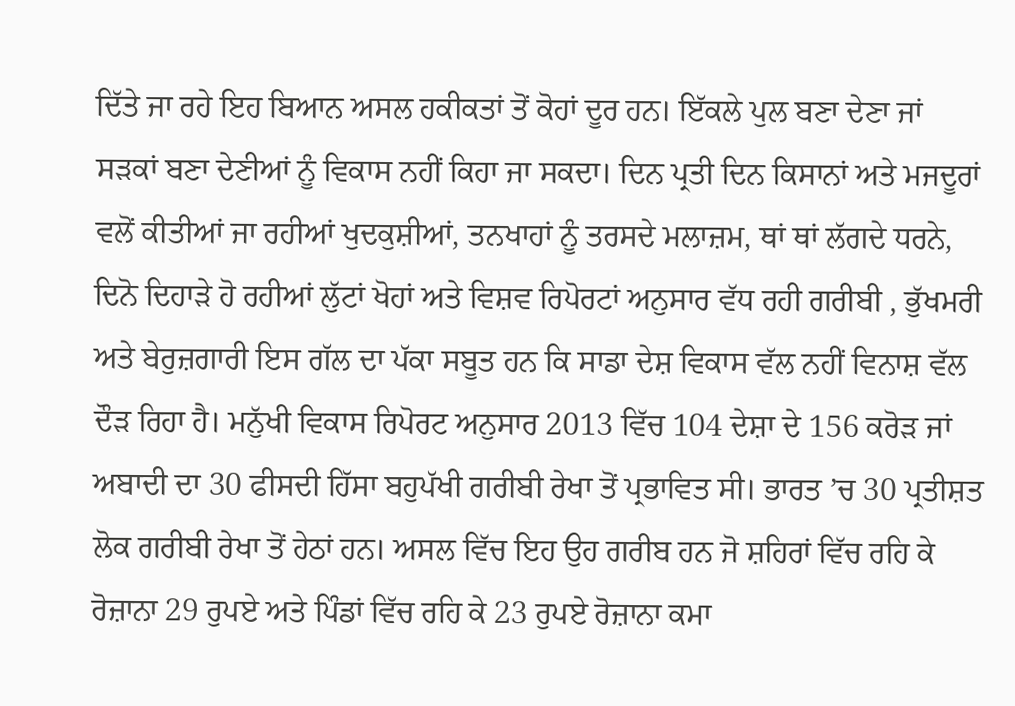ਦਿੱਤੇ ਜਾ ਰਹੇ ਇਹ ਬਿਆਨ ਅਸਲ ਹਕੀਕਤਾਂ ਤੋਂ ਕੋਹਾਂ ਦੂਰ ਹਨ। ਇੱਕਲੇ ਪੁਲ ਬਣਾ ਦੇਣਾ ਜਾਂ ਸੜਕਾਂ ਬਣਾ ਦੇਣੀਆਂ ਨੂੰ ਵਿਕਾਸ ਨਹੀਂ ਕਿਹਾ ਜਾ ਸਕਦਾ। ਦਿਨ ਪ੍ਰਤੀ ਦਿਨ ਕਿਸਾਨਾਂ ਅਤੇ ਮਜਦੂਰਾਂ ਵਲੋਂ ਕੀਤੀਆਂ ਜਾ ਰਹੀਆਂ ਖੁਦਕੁਸ਼ੀਆਂ, ਤਨਖਾਹਾਂ ਨੂੰ ਤਰਸਦੇ ਮਲਾਜ਼ਮ, ਥਾਂ ਥਾਂ ਲੱਗਦੇ ਧਰਨੇ, ਦਿਨੋ ਦਿਹਾੜੇ ਹੋ ਰਹੀਆਂ ਲੁੱਟਾਂ ਖੋਹਾਂ ਅਤੇ ਵਿਸ਼ਵ ਰਿਪੋਰਟਾਂ ਅਨੁਸਾਰ ਵੱਧ ਰਹੀ ਗਰੀਬੀ , ਭੁੱਖਮਰੀ ਅਤੇ ਬੇਰੁਜ਼ਗਾਰੀ ਇਸ ਗੱਲ ਦਾ ਪੱਕਾ ਸਬੂਤ ਹਨ ਕਿ ਸਾਡਾ ਦੇਸ਼ ਵਿਕਾਸ ਵੱਲ ਨਹੀਂ ਵਿਨਾਸ਼ ਵੱਲ ਦੌੜ ਰਿਹਾ ਹੈ। ਮਨੁੱਖੀ ਵਿਕਾਸ ਰਿਪੋਰਟ ਅਨੁਸਾਰ 2013 ਵਿੱਚ 104 ਦੇਸ਼ਾ ਦੇ 156 ਕਰੋੜ ਜਾਂ ਅਬਾਦੀ ਦਾ 30 ਫੀਸਦੀ ਹਿੱਸਾ ਬਹੁਪੱਖੀ ਗਰੀਬੀ ਰੇਖਾ ਤੋਂ ਪ੍ਰਭਾਵਿਤ ਸੀ। ਭਾਰਤ ’ਚ 30 ਪ੍ਰਤੀਸ਼ਤ ਲੋਕ ਗਰੀਬੀ ਰੇਖਾ ਤੋਂ ਹੇਠਾਂ ਹਨ। ਅਸਲ ਵਿੱਚ ਇਹ ਉਹ ਗਰੀਬ ਹਨ ਜੋ ਸ਼ਹਿਰਾਂ ਵਿੱਚ ਰਹਿ ਕੇ ਰੋਜ਼ਾਨਾ 29 ਰੁਪਏ ਅਤੇ ਪਿੰਡਾਂ ਵਿੱਚ ਰਹਿ ਕੇ 23 ਰੁਪਏ ਰੋਜ਼ਾਨਾ ਕਮਾ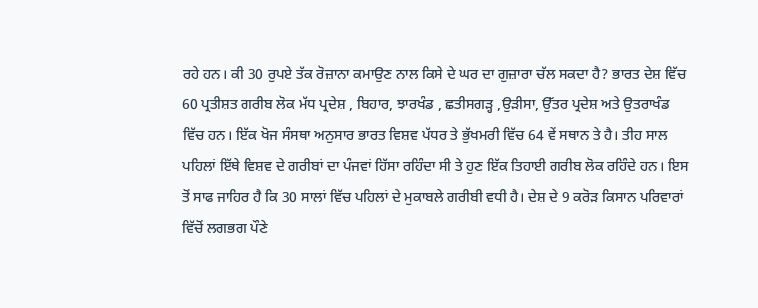ਰਹੇ ਹਨ। ਕੀ 30 ਰੁਪਏ ਤੱਕ ਰੋਜ਼ਾਨਾ ਕਮਾਉਣ ਨਾਲ ਕਿਸੇ ਦੇ ਘਰ ਦਾ ਗੁਜ਼ਾਰਾ ਚੱਲ ਸਕਦਾ ਹੈ? ਭਾਰਤ ਦੇਸ਼ ਵਿੱਚ 60 ਪ੍ਰਤੀਸ਼ਤ ਗਰੀਬ ਲੋਕ ਮੱਧ ਪ੍ਰਦੇਸ਼ , ਬਿਹਾਰ, ਝਾਰਖੰਡ , ਛਤੀਸਗੜ੍ਹ ,ਉੜੀਸਾ, ਉੱਤਰ ਪ੍ਰਦੇਸ਼ ਅਤੇ ਉਤਰਾਖੰਡ ਵਿੱਚ ਹਨ। ਇੱਕ ਖੋਜ ਸੰਸਥਾ ਅਨੁਸਾਰ ਭਾਰਤ ਵਿਸ਼ਵ ਪੱਧਰ ਤੇ ਭੁੱਖਮਰੀ ਵਿੱਚ 64 ਵੇਂ ਸਥਾਨ ਤੇ ਹੈ। ਤੀਹ ਸਾਲ ਪਹਿਲਾਂ ਇੱਥੇ ਵਿਸ਼ਵ ਦੇ ਗਰੀਬਾਂ ਦਾ ਪੰਜਵਾਂ ਹਿੱਸਾ ਰਹਿੰਦਾ ਸੀ ਤੇ ਹੁਣ ਇੱਕ ਤਿਹਾਈ ਗਰੀਬ ਲੋਕ ਰਹਿੰਦੇ ਹਨ। ਇਸ ਤੋਂ ਸਾਫ ਜਾਹਿਰ ਹੈ ਕਿ 30 ਸਾਲਾਂ ਵਿੱਚ ਪਹਿਲਾਂ ਦੇ ਮੁਕਾਬਲੇ ਗਰੀਬੀ ਵਧੀ ਹੈ। ਦੇਸ਼ ਦੇ 9 ਕਰੋੜ ਕਿਸਾਨ ਪਰਿਵਾਰਾਂ ਵਿੱਚੋਂ ਲਗਭਗ ਪੌਣੇ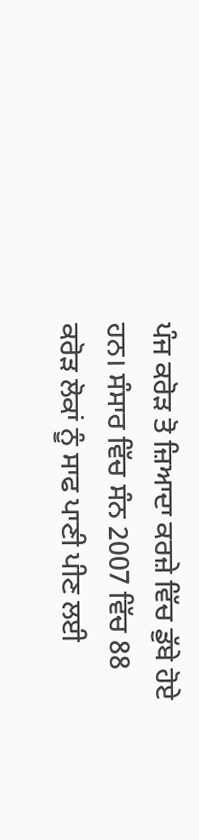ਪੰਜ ਕਰੋੜ ਤੋ ਜ਼ਿਆਦਾ ਕਰਜ਼ੇ ਵਿੱਚ ਡੁੱਬੇ ਹੋਏ ਹਨ। ਸੰਸਾਰ ਵਿੱਚ ਸੰਨ 2007 ਵਿੱਚ 88 ਕਰੋੜ ਲੋਕਾਂ ਨੂੰ ਸਾਫ ਪਾਣੀ ਪੀਣ ਲਈ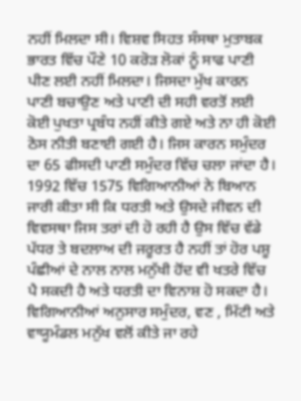ਨਹੀਂ ਮਿਲਦਾ ਸੀ। ਵਿਸ਼ਵ ਸਿਹਤ ਸੰਸਥਾ ਮੁਤਾਬਕ ਭਾਰਤ ਵਿੱਚ ਪੌਣੇ 10 ਕਰੋੜ ਲੋਕਾਂ ਨੂੰ ਸਾਫ ਪਾਣੀ ਪੀਣ ਲਈ ਨਹੀਂ ਮਿਲਦਾ। ਜਿਸਦਾ ਮੁੱਖ ਕਾਰਨ ਪਾਣੀ ਬਚਾਉਣ ਅਤੇ ਪਾਣੀ ਦੀ ਸਹੀ ਵਰਤੋਂ ਲਈ ਕੋਈ ਪੁਖਤਾ ਪ੍ਰਬੰਧ ਨਹੀਂ ਕੀਤੇ ਗਏ ਅਤੇ ਨਾ ਹੀ ਕੋਈ ਠੋਸ ਨੀਤੀ ਬਣਾਈ ਗਈ ਹੈ। ਜਿਸ ਕਾਰਨ ਸਮੁੰਦਰ ਦਾ 65 ਫੀਸਦੀ ਪਾਣੀ ਸਮੁੰਦਰ ਵਿੱਚ ਚਲਾ ਜਾਂਦਾ ਹੈ। 1992 ਵਿੱਚ 1575 ਵਿਗਿਆਨੀਆਂ ਨੇ ਬਿਆਨ ਜਾਰੀ ਕੀਤਾ ਸੀ ਕਿ ਧਰਤੀ ਅਤੇ ਉਸਦੇ ਜੀਵਨ ਦੀ ਵਿਵਸਥਾ ਜਿਸ ਤਰਾਂ ਦੀ ਹੋ ਰਹੀ ਹੈ ਉਸ ਵਿੱਚ ਵੱਡੇ ਪੱਧਰ ਤੇ ਬਦਲਾਅ ਦੀ ਜਰੂਰਤ ਹੈ ਨਹੀਂ ਤਾਂ ਹੋਰ ਪਸ਼ੂ ਪੰਛੀਆਂ ਦੇ ਨਾਲ ਨਾਲ ਮਨੁੱਖੀ ਹੋਂਦ ਵੀ ਖਤਰੇ ਵਿੱਚ ਪੈ ਸਕਦੀ ਹੈ ਅਤੇ ਧਰਤੀ ਦਾ ਵਿਨਾਸ਼ ਹੋ ਸਕਦਾ ਹੈ। ਵਿਗਿਆਨੀਆਂ ਅਨੁਸਾਰ ਸਮੁੰਦਰ, ਵਣ , ਮਿੱਟੀ ਅਤੇ ਵਾਯੂਮੰਡਲ ਮਨੁੱਖ ਵਲੋਂ ਕੀਤੇ ਜਾ ਰਹੇ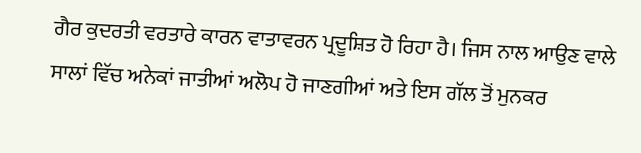ਗੈਰ ਕੁਦਰਤੀ ਵਰਤਾਰੇ ਕਾਰਨ ਵਾਤਾਵਰਨ ਪ੍ਰਦੂਸ਼ਿਤ ਹੋ ਰਿਹਾ ਹੈ। ਜਿਸ ਨਾਲ ਆਉਣ ਵਾਲੇ ਸਾਲਾਂ ਵਿੱਚ ਅਨੇਕਾਂ ਜਾਤੀਆਂ ਅਲੋਪ ਹੋ ਜਾਣਗੀਆਂ ਅਤੇ ਇਸ ਗੱਲ ਤੋਂ ਮੁਨਕਰ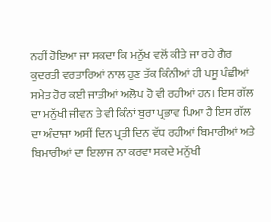ਨਹੀਂ ਹੋਇਆ ਜਾ ਸਕਦਾ ਕਿ ਮਨੁੱਖ ਵਲੋਂ ਕੀਤੇ ਜਾ ਰਹੇ ਗੈਰ ਕੁਦਰਤੀ ਵਰਤਾਰਿਆਂ ਨਾਲ ਹੁਣ ਤੱਕ ਕਿੰਨੀਆਂ ਹੀ ਪਸੂ ਪੰਛੀਆਂ ਸਮੇਤ ਹੋਰ ਕਈ ਜਾਤੀਆਂ ਅਲੋਪ ਹੋ ਵੀ ਰਹੀਆਂ ਹਨ। ਇਸ ਗੱਲ ਦਾ ਮਨੁੱਖੀ ਜੀਵਨ ਤੇ ਵੀ ਕਿੰਨਾਂ ਬੁਰਾ ਪ੍ਰਭਾਵ ਪਿਆ ਹੈ ਇਸ ਗੱਲ ਦਾ ਅੰਦਾਜਾ ਅਸੀਂ ਦਿਨ ਪ੍ਰਤੀ ਦਿਨ ਵੱਧ ਰਹੀਆਂ ਬਿਮਾਰੀਆਂ ਅਤੇ ਬਿਮਾਰੀਆਂ ਦਾ ਇਲਾਜ ਨਾ ਕਰਵਾ ਸਕਦੇ ਮਨੁੱਖੀ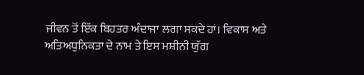ਜੀਵਨ ਤੋਂ ਇੱਕ ਬਿਹਤਰ ਅੰਦਾਜਾ ਲਗਾ ਸਕਦੇ ਹਾਂ। ਵਿਕਾਸ ਅਤੇ ਅਤਿਅਧੁਨਿਕਤਾ ਦੇ ਨਾਮ ਤੇ ਇਸ ਮਸ਼ੀਨੀ ਯੁੱਗ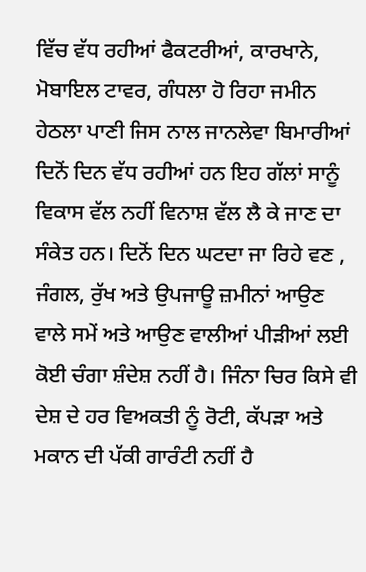ਵਿੱਚ ਵੱਧ ਰਹੀਆਂ ਫੈਕਟਰੀਆਂ, ਕਾਰਖਾਨੇ, ਮੋਬਾਇਲ ਟਾਵਰ, ਗੰਧਲਾ ਹੋ ਰਿਹਾ ਜਮੀਨ ਹੇਠਲਾ ਪਾਣੀ ਜਿਸ ਨਾਲ ਜਾਨਲੇਵਾ ਬਿਮਾਰੀਆਂ ਦਿਨੋਂ ਦਿਨ ਵੱਧ ਰਹੀਆਂ ਹਨ ਇਹ ਗੱਲਾਂ ਸਾਨੂੰ ਵਿਕਾਸ ਵੱਲ ਨਹੀਂ ਵਿਨਾਸ਼ ਵੱਲ ਲੈ ਕੇ ਜਾਣ ਦਾ ਸੰਕੇਤ ਹਨ। ਦਿਨੋਂ ਦਿਨ ਘਟਦਾ ਜਾ ਰਿਹੇ ਵਣ , ਜੰਗਲ, ਰੁੱਖ ਅਤੇ ਉਪਜਾਊ ਜ਼ਮੀਨਾਂ ਆਉਣ ਵਾਲੇ ਸਮੇਂ ਅਤੇ ਆਉਣ ਵਾਲੀਆਂ ਪੀੜੀਆਂ ਲਈ ਕੋਈ ਚੰਗਾ ਸ਼ੰਦੇਸ਼ ਨਹੀਂ ਹੈ। ਜਿੰਨਾ ਚਿਰ ਕਿਸੇ ਵੀ ਦੇਸ਼ ਦੇ ਹਰ ਵਿਅਕਤੀ ਨੂੰ ਰੋਟੀ, ਕੱਪੜਾ ਅਤੇ ਮਕਾਨ ਦੀ ਪੱਕੀ ਗਾਰੰਟੀ ਨਹੀਂ ਹੈ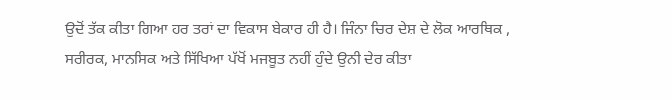ਉਦੋਂ ਤੱਕ ਕੀਤਾ ਗਿਆ ਹਰ ਤਰਾਂ ਦਾ ਵਿਕਾਸ ਬੇਕਾਰ ਹੀ ਹੈ। ਜਿੰਨਾ ਚਿਰ ਦੇਸ਼ ਦੇ ਲੋਕ ਆਰਥਿਕ , ਸਰੀਰਕ, ਮਾਨਸਿਕ ਅਤੇ ਸਿੱਖਿਆ ਪੱਖੋਂ ਮਜਬੂਤ ਨਹੀਂ ਹੁੰਦੇ ਉਨੀ ਦੇਰ ਕੀਤਾ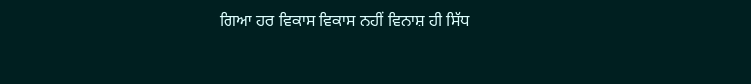ਗਿਆ ਹਰ ਵਿਕਾਸ ਵਿਕਾਸ ਨਹੀਂ ਵਿਨਾਸ਼ ਹੀ ਸਿੱਧ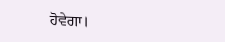ਹੋਵੇਗਾ।